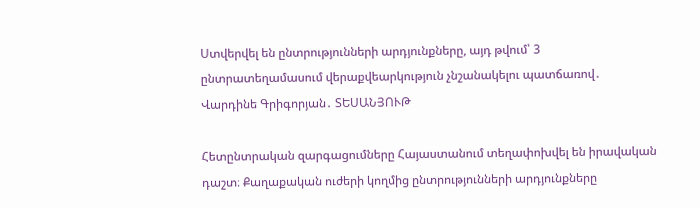Ստվերվել են ընտրությունների արդյունքները, այդ թվում՝ 3 ընտրատեղամասում վերաքվեարկություն չնշանակելու պատճառով․ Վարդինե Գրիգորյան․ ՏԵՍԱՆՅՈՒԹ

Հետընտրական զարգացումները Հայաստանում տեղափոխվել են իրավական դաշտ։ Քաղաքական ուժերի կողմից ընտրությունների արդյունքները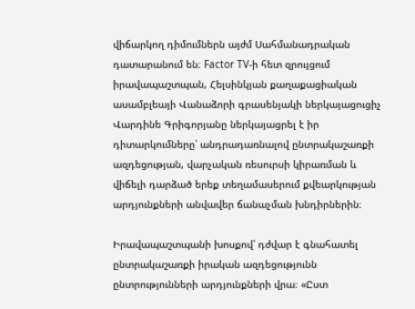վիճարկող դիմումներն այժմ Սահմանադրական դատարանում են։ Factor TV-ի հետ զրույցում իրավապաշտպան, Հելսինկյան քաղաքացիական ասամբլեայի Վանաձորի գրասենյակի ներկայացուցիչ Վարդինե Գրիգորյանը ներկայացրել է իր դիտարկումները՝ անդրադառնալով ընտրակաշառքի ազդեցության, վարչական ռեսուրսի կիրառման և վիճելի դարձած երեք տեղամասերում քվեարկության արդյունքների անվավեր ճանաչման խնդիրներին։

Իրավապաշտպանի խոսքով՝ դժվար է գնահատել ընտրակաշառքի իրական ազդեցությունն ընտրությունների արդյունքների վրա։ «Ըստ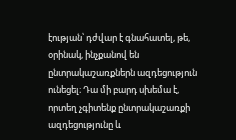էության՝ դժվար է գնահատել, թե, օրինակ, ինչքանով են ընտրակաշառքներն ազդեցություն ունեցել։ Դա մի բարդ սխեմա է, որտեղ չգիտենք ընտրակաշառքի ազդեցությունը և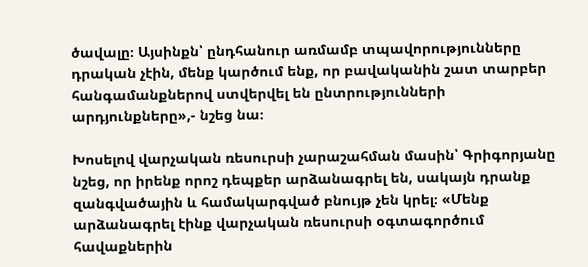ծավալը։ Այսինքն՝ ընդհանուր առմամբ տպավորությունները դրական չէին, մենք կարծում ենք, որ բավականին շատ տարբեր հանգամանքներով ստվերվել են ընտրությունների արդյունքները»,- նշեց նա։

Խոսելով վարչական ռեսուրսի չարաշահման մասին՝ Գրիգորյանը նշեց, որ իրենք որոշ դեպքեր արձանագրել են, սակայն դրանք զանգվածային և համակարգված բնույթ չեն կրել։ «Մենք արձանագրել էինք վարչական ռեսուրսի օգտագործում հավաքներին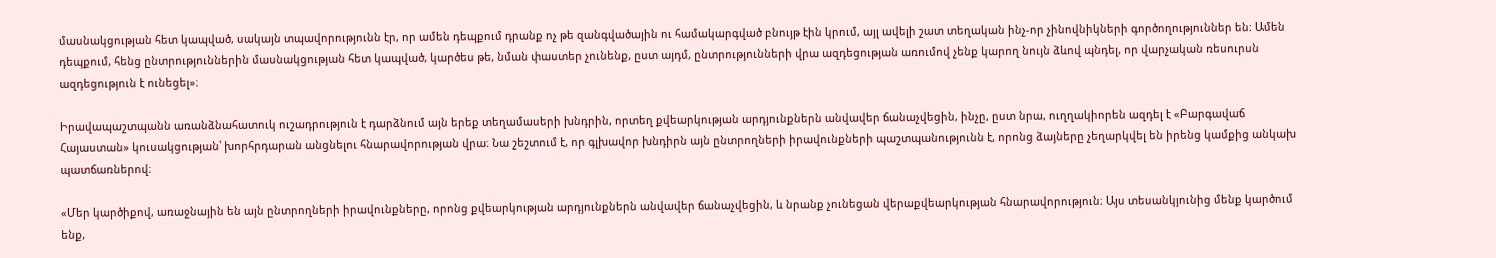մասնակցության հետ կապված, սակայն տպավորությունն էր, որ ամեն դեպքում դրանք ոչ թե զանգվածային ու համակարգված բնույթ էին կրում, այլ ավելի շատ տեղական ինչ-որ չինովնիկների գործողություններ են։ Ամեն դեպքում, հենց ընտրություններին մասնակցության հետ կապված, կարծես թե, նման փաստեր չունենք, ըստ այդմ, ընտրությունների վրա ազդեցության առումով չենք կարող նույն ձևով պնդել, որ վարչական ռեսուրսն ազդեցություն է ունեցել»։

Իրավապաշտպանն առանձնահատուկ ուշադրություն է դարձնում այն երեք տեղամասերի խնդրին, որտեղ քվեարկության արդյունքներն անվավեր ճանաչվեցին, ինչը, ըստ նրա, ուղղակիորեն ազդել է «Բարգավաճ Հայաստան» կուսակցության՝ խորհրդարան անցնելու հնարավորության վրա։ Նա շեշտում է, որ գլխավոր խնդիրն այն ընտրողների իրավունքների պաշտպանությունն է, որոնց ձայները չեղարկվել են իրենց կամքից անկախ պատճառներով։

«Մեր կարծիքով, առաջնային են այն ընտրողների իրավունքները, որոնց քվեարկության արդյունքներն անվավեր ճանաչվեցին, և նրանք չունեցան վերաքվեարկության հնարավորություն։ Այս տեսանկյունից մենք կարծում ենք,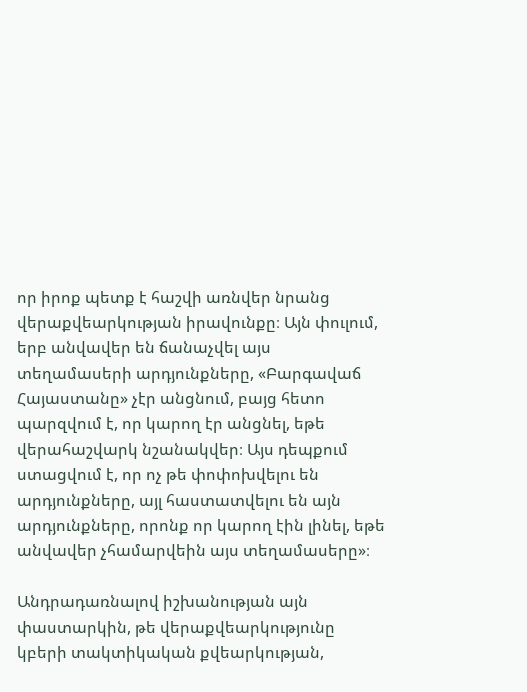որ իրոք պետք է հաշվի առնվեր նրանց վերաքվեարկության իրավունքը։ Այն փուլում, երբ անվավեր են ճանաչվել այս տեղամասերի արդյունքները, «Բարգավաճ Հայաստանը» չէր անցնում, բայց հետո պարզվում է, որ կարող էր անցնել, եթե վերահաշվարկ նշանակվեր։ Այս դեպքում ստացվում է, որ ոչ թե փոփոխվելու են արդյունքները, այլ հաստատվելու են այն արդյունքները, որոնք որ կարող էին լինել, եթե անվավեր չհամարվեին այս տեղամասերը»։

Անդրադառնալով իշխանության այն փաստարկին, թե վերաքվեարկությունը կբերի տակտիկական քվեարկության,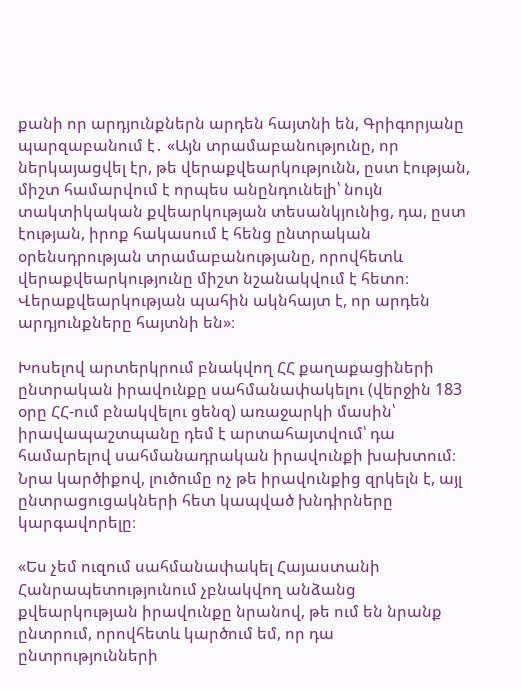քանի որ արդյունքներն արդեն հայտնի են, Գրիգորյանը պարզաբանում է․ «Այն տրամաբանությունը, որ ներկայացվել էր, թե վերաքվեարկությունն, ըստ էության, միշտ համարվում է որպես անընդունելի՝ նույն տակտիկական քվեարկության տեսանկյունից, դա, ըստ էության, իրոք հակասում է հենց ընտրական օրենսդրության տրամաբանությանը, որովհետև վերաքվեարկությունը միշտ նշանակվում է հետո։ Վերաքվեարկության պահին ակնհայտ է, որ արդեն արդյունքները հայտնի են»։

Խոսելով արտերկրում բնակվող ՀՀ քաղաքացիների ընտրական իրավունքը սահմանափակելու (վերջին 183 օրը ՀՀ-ում բնակվելու ցենզ) առաջարկի մասին՝ իրավապաշտպանը դեմ է արտահայտվում՝ դա համարելով սահմանադրական իրավունքի խախտում։ Նրա կարծիքով, լուծումը ոչ թե իրավունքից զրկելն է, այլ ընտրացուցակների հետ կապված խնդիրները կարգավորելը։

«Ես չեմ ուզում սահմանափակել Հայաստանի Հանրապետությունում չբնակվող անձանց քվեարկության իրավունքը նրանով, թե ում են նրանք ընտրում, որովհետև կարծում եմ, որ դա ընտրությունների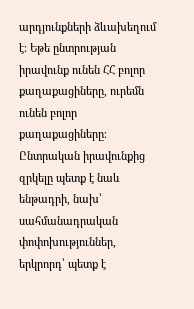արդյունքների ձևախեղում է։ Եթե ընտրության իրավունք ունեն ՀՀ բոլոր քաղաքացիները, ուրեմն ունեն բոլոր քաղաքացիները։ Ընտրական իրավունքից զրկելը պետք է նաև ենթադրի, նախ՝ սահմանադրական փոփոխություններ, երկրորդ՝ պետք է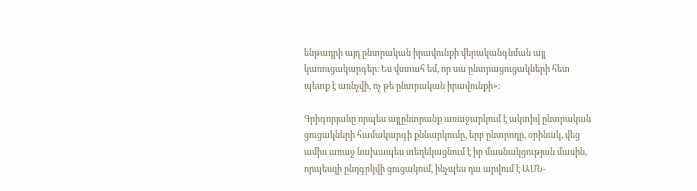ենթադրի այդ ընտրական իրավունքի վերականգնման այլ կառուցակարգեր։ Ես վստահ եմ, որ սա ընտրացուցակների հետ պետք է առնչվի, ոչ թե ընտրական իրավունքի»։

Գրիգորյանը որպես այլընտրանք առաջարկում է ակտիվ ընտրական ցուցակների համակարգի քննարկումը, երբ ընտրողը, օրինակ, վեց ամիս առաջ նախապես տեղեկացնում է իր մասնակցության մասին, որպեսզի ընդգրկվի ցուցակում, ինչպես դա արվում է ԱՄՆ-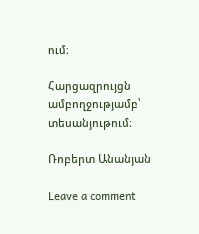ում։

Հարցազրույցն ամբողջությամբ՝ տեսանյութում։

Ռոբերտ Անանյան

Leave a comment